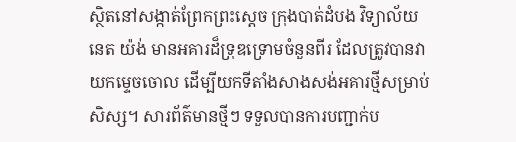ស្ថិតនៅសង្កាត់ព្រែកព្រះស្តេច ក្រុងបាត់ដំបង វិទ្យាល័យ នេត យ៉ង់ មានអគារដ៏ទ្រុឌទ្រោមចំនួនពីរ ដែលត្រូវបានវាយកម្ទេចចោល ដើម្បីយកទីតាំងសាងសង់អគារថ្មីសម្រាប់សិស្ស។ សារព័ត៌មានថ្មីៗ ទទួលបានការបញ្ជាក់ប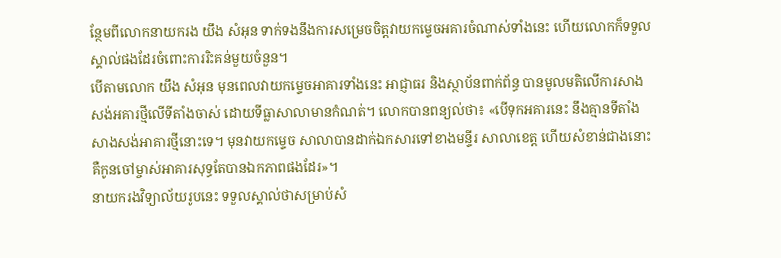ន្ថែមពីលោកនាយករង យឹង សំអុន ទាក់ទងនឹងការសម្រេចចិត្តវាយកម្ទេចអគារចំណាស់ទាំងនេះ ហើយលោកក៏ទទួលស្គាល់ផងដែរចំពោះការរិះគន់មួយចំនួន។
បើតាមលោក យឹង សំអុន មុនពេលវាយកម្ទេចអាគារទាំងនេះ អាជ្ញាធរ និងស្ថាប័នពាក់ព័ន្ធ បានមូលមតិលើការសាងសង់អគារថ្មីលើទីតាំងចាស់ ដោយទីធ្លាសាលាមានកំណត់។ លោកបានពន្យល់ថា៖ «បើទុកអគារនេះ នឹងគ្មានទីតាំងសាងសង់អាគារថ្មីនោះទេ។ មុនវាយកម្ទេច សាលាបានដាក់ឯកសារទៅខាងមន្ទីរ សាលាខេត្ត ហើយសំខាន់ជាងនោះ គឺកូនចៅម្ចាស់អាគារសុទ្ធតែបានឯកភាពផងដែរ»។
នាយករងវិទ្យាល័យរូបនេះ ទទួលស្គាល់ថាសម្រាប់សំ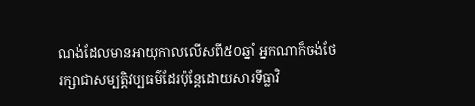ណង់ដែលមានអាយុកាលលើសពី៥០ឆ្នាំ អ្នកណាក៏ចង់ថែរក្សាជាសម្បតិ្តវប្បធម៌ដែរប៉ុន្តែដោយសារទីធ្លាវិ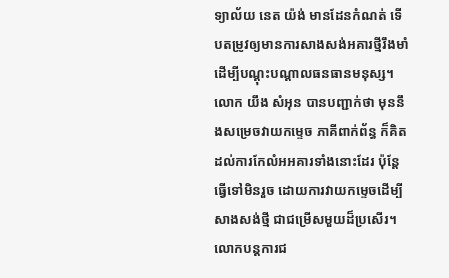ទ្យាល័យ នេត យ៉ង់ មានដែនកំណត់ ទើបតម្រូវឲ្យមានការសាងសង់អគារថ្មីរឹងមាំដើម្បីបណ្តុះបណ្តាលធនធានមនុស្ស។
លោក យឹង សំអុន បានបញ្ជាក់ថា មុននឹងសម្រេចវាយកម្ទេច ភាគីពាក់ព័ន្ធ ក៏គិតដល់ការកែលំអអគារទាំងនោះដែរ ប៉ុន្តែធ្វើទៅមិនរួច ដោយការវាយកម្ទេចដើម្បីសាងសង់ថ្មី ជាជម្រើសមួយដ៏ប្រសើរ។ លោកបន្តការជ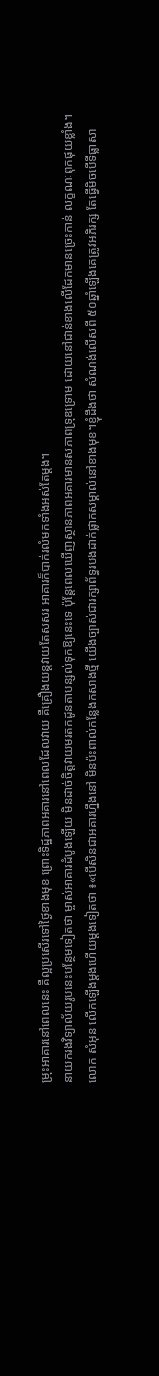ម្រុះអាគារនៅពេលនេះ គឺល្អប្រសើរទៅថ្ងៃខាងមុខ ព្រោះទិដ្ឋភាពអគារនៅពេលដែលវាយ គឺគ្រឿងយន្តវាយតែសសរ អាគារក៏បាក់រលំមកទាំងអស់តែម្ដង។
នាយករងវិទ្យាល័យរូបនេះបន្ថែមទៀតថា ម្ចាស់អាគារដំបូងឡើយ មិនដាច់ចិត្តវាយមរតកដូនតាបន្សល់ទុកឱ្យនេះទេ ប៉ុន្តែពេលឃើញស្ថានភាពអគារមានសភាពទ្រុឌទ្រោម ដោយនៅជាន់ខាងលើដែកមានច្រេះកាន់ លក្ខណៈពុកផុយខ្លាំង។
លោក សំអុន លើកឡើងម្តងហើយម្តងទៀតថា ៖«បើសិនជាអគារហ្នឹងនៅ មិនប៉ះពាល់កន្លែងកសាងថ្មី យើងច្បាស់ជារក្សាព័ទ្ធរបងដាក់ផ្លាកសម្គាល់នៅខាងមុខ។ខ្ញុំដឹងថា សំណង់លើសពី ៥០ឆ្នាំឡើងគេត្រូវអភិរក្ស តែធ្វើមិចបើទីធ្លាសា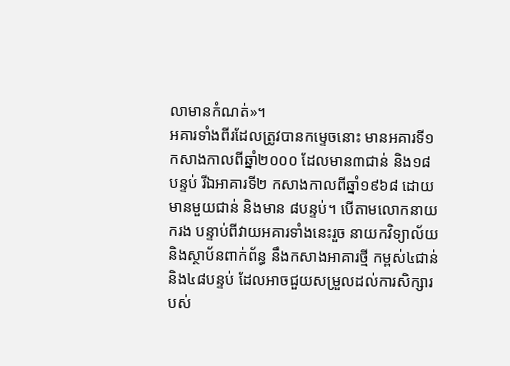លាមានកំណត់»។
អគារទាំងពីរដែលត្រូវបានកម្ទេចនោះ មានអគារទី១ កសាងកាលពីឆ្នាំ២០០០ ដែលមាន៣ជាន់ និង១៨បន្ទប់ រីឯអាគារទី២ កសាងកាលពីឆ្នាំ១៩៦៨ ដោយមានមួយជាន់ និងមាន ៨បន្ទប់។ បើតាមលោកនាយករង បន្ទាប់ពីវាយអគារទាំងនេះរួច នាយកវិទ្យាល័យ និងស្ថាប័នពាក់ព័ន្ធ នឹងកសាងអាគារថ្មី កម្ពស់៤ជាន់ និង៤៨បន្ទប់ ដែលអាចជួយសម្រួលដល់ការសិក្សារបស់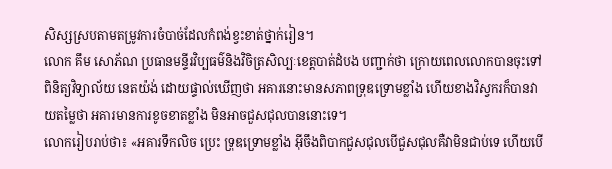សិស្សស្របតាមតម្រូវការចំបាច់ដែលកំពង់ខ្វះខាត់ថ្នាក់រៀន។
លោក គឹម សោភ័ណ ប្រធានមន្ទីរវិប្បធម៌និងវិចិត្រសិល្បៈខេត្តបាត់ដំបង បញ្ជាក់ថា ក្រោយពេលលោកបានចុះទៅពិនិត្យវិទ្យាល័យ នេតយ៉ង់ ដោយផ្ទាល់ឃើញថា អគារនោះមានសភាពទ្រុឌទ្រោមខ្លាំង ហើយខាងវិស្វករក៏បានវាយតម្លៃថា អគារមានការខូចខាតខ្លាំង មិនអាចជួសជុលបាននោះទេ។
លោករៀបរាប់ថា៖ «អគារទឹកលិច ប្រេះ ទ្រុឌទ្រោមខ្លាំង អ៊ីចឹងពិបាកជួសជុលបើជួសជុលគឺវាមិនជាប់ទេ ហើយបើ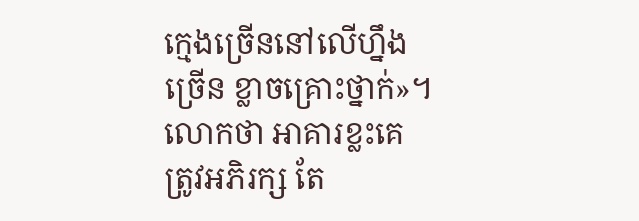ក្មេងច្រើននៅលើហ្នឹងច្រើន ខ្លាចគ្រោះថ្នាក់»។ លោកថា អាគារខ្លះគេត្រូវអភិរក្ស តែ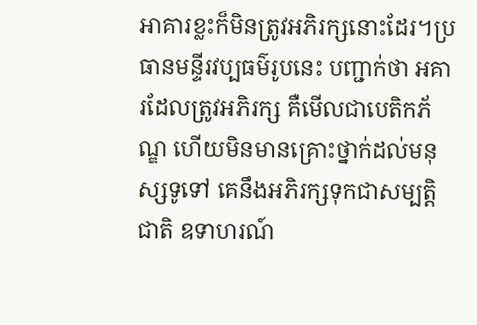អាគារខ្លះក៏មិនត្រូវអភិរក្សនោះដែរ។ប្រធានមន្ទីរវប្បធម៌រូបនេះ បញ្ជាក់ថា អគារដែលត្រូវអភិរក្ស គឺមើលជាបេតិកភ័ណ្ឌ ហើយមិនមានគ្រោះថ្នាក់ដល់មនុស្សទូទៅ គេនឹងអភិរក្សទុកជាសម្បត្តិជាតិ ឧទាហរណ៍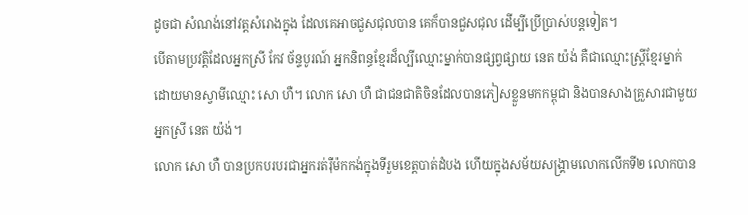ដូចជា សំណង់នៅវត្តសំរោងក្នុង ដែលគេអាចជួសជុលបាន គេក៏បានជួសជុល ដើម្បីប្រើប្រាស់បន្តទៀត។
បើតាមប្រវត្តិដែលអ្នកស្រី កែវ ច័ន្ទបូរណ៍ អ្នកនិពន្ធខ្មែរដ៏ល្បីឈ្មោះម្នាក់បានផ្សព្វផ្សាយ នេត យ៉ង់ គឺជាឈ្មោះស្ត្រីខ្មែរម្នាក់ ដោយមានស្វាមីឈ្មោះ សោ ហឺ។ លោក សោ ហឺ ជាជនជាតិចិនដែលបានភៀសខ្លួនមកកម្ពុជា និងបានសាងគ្រួសារជាមួយអ្នកស្រី នេត យ៉ង់។
លោក សោ ហឺ បានប្រកបរបរជាអ្នករត់រ៉ឺម៉កកង់ក្នុងទីរួមខេត្តបាត់ដំបង ហើយក្នុងសម័យសង្គ្រាមលោកលើកទី២ លោកបាន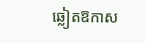ឆ្លៀតឱកាស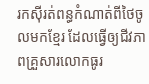រកស៊ីរត់ពន្ធកំណាត់ពីថៃចូលមកខ្មែរ ដែលធ្វើឲ្យជីវភាពគ្រួសារលោកធូរ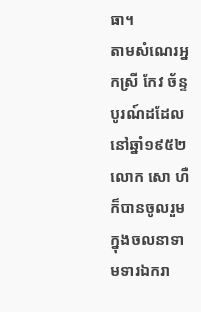ធា។
តាមសំណេរអ្នកស្រី កែវ ច័ន្ទបូរណ៍ដដែល នៅឆ្នាំ១៩៥២ លោក សោ ហឺ ក៏បានចូលរួមក្នុងចលនាទាមទារឯករា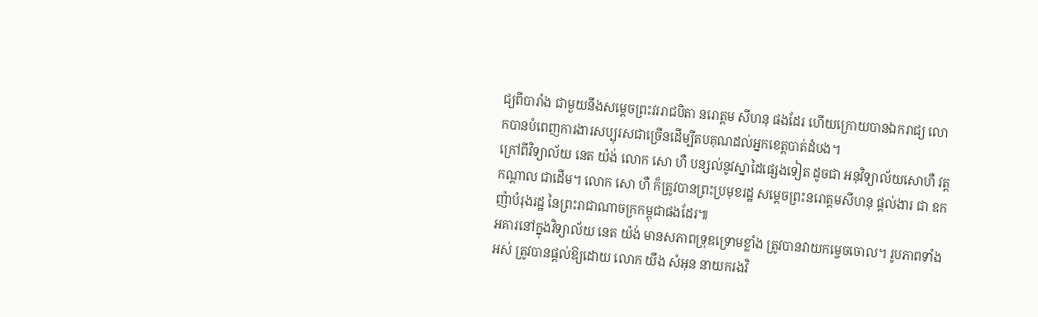ជ្យពីបារាំង ជាមួយនឹងសម្តេចព្រះវររាជបិតា នរោត្តម សីហនុ ផងដែរ ហើយក្រោយបានឯករាជ្យ លោកបានបំពេញការងារសប្បុរសជាច្រើនដើម្បីតបគុណដល់អ្នកខេត្តបាត់ដំបង។
ក្រៅពីវិទ្យាល័យ នេត យ៉ង់ លោក សោ ហឺ បន្សល់នូវស្នាដៃផ្សេងទៀត ដូចជា អនុវិទ្យាល័យសោហឺ វត្តកណ្តាល ជាដើម។ លោក សោ ហឺ ក៏ត្រូវបានព្រះប្រមុខរដ្ឋ សម្តេចព្រះនរោត្តមសីហនុ ផ្តល់ងារ ជា ឧកញ៉ាបំរុងរដ្ឋ នៃព្រះរាជាណាចក្រកម្ពុជាផងដែរ៕
អគារនៅក្នុងវិទ្យាល័យ នេត យ៉ង់ មានសភាពទ្រុឌទ្រោមខ្លាំង ត្រូវបានវាយកម្ចេចចោល។ រូបភាពទាំងអស់ ត្រូវបានផ្ដល់ឱ្យដោយ លោក យឹង សំអុន នាយករងវិ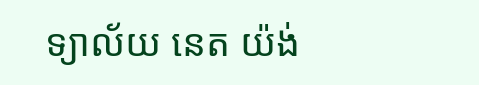ទ្យាល័យ នេត យ៉ង់